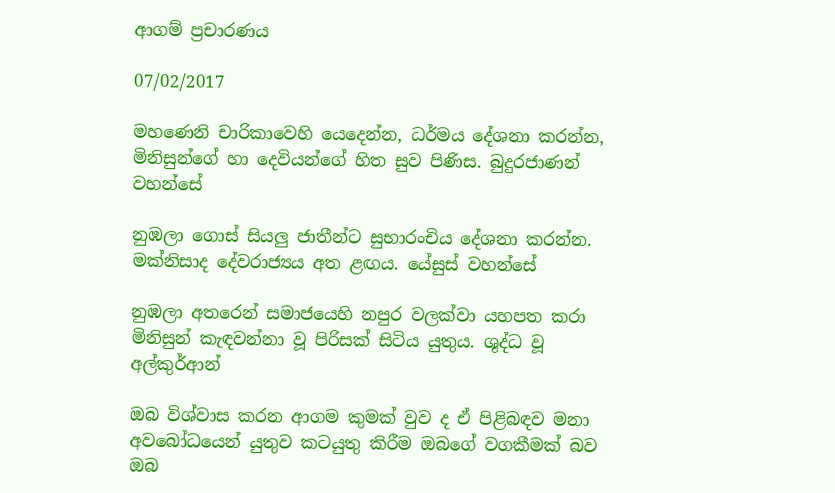ආගම් ප්‍රචාරණය

07/02/2017

මහණෙනි චාරිකාවෙහි යෙදෙන්න, ධර්මය දේශනා කරන්න, මිනිසුන්ගේ හා දෙවියන්ගේ හිත සුව පිණිස. බුදුරජාණන් වහන්සේ

නුඹලා ගොස් සියලු ජාතීන්ට සුභාරංචිය දේශනා කරන්න. මක්නිසාද දේවරාජ්‍යය අත ළඟය. යේසුස් වහන්සේ

නුඹලා අතරෙන් සමාජයෙහි නපුර වලක්වා යහපත කරා මිනිසුන් කැඳවන්නා වූ පිරිසක් සිටිය යුතුය. ශුද්ධ වූ අල්කුර්ආන්

ඔබ විශ්වාස කරන ආගම කුමක් වුව ද ඒ පිළිබඳව මනා අවබෝධයෙන් යුතුව කටයුතු කිරීම ඔබගේ වගකීමක් බව ඔබ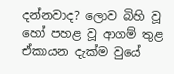දන්නවාද? ලොව බිහි වූ හෝ පහළ වූ ආගම් තුළ ඒකායන දැක්ම වුයේ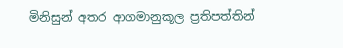මිනිසුන් අතර ආගමානුකූල ප්‍රතිපත්තින්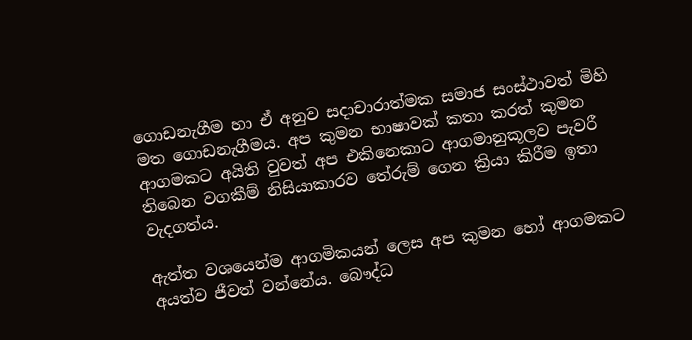ගොඩනැගීම හා ඒ අනුව සදාචාරාත්මක සමාජ සංස්ථාවත් මිහි මත ගොඩනැගීමය. අප කුමන භාෂාවක් කතා කරත් කුමන ආගමකට අයිති වුවත් අප එකිනෙකාට ආගමානුකූලව පැවරී තිබෙන වගකීම් නිසියාකාරව තේරුම් ගෙන ක්‍රියා කිරීම ඉතා වැදගත්ය.

ඇත්ත වශයෙන්ම ආගමිකයන් ලෙස අප කුමන හෝ ආගමකට අයත්ව ජීවත් වන්නේය. බෞද්ධ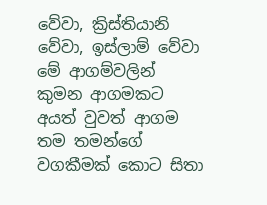වේවා, ක්‍රිස්තියානි වේවා, ඉස්ලාම් වේවා මේ ආගම්වලින් කුමන ආගමකට අයත් වුවත් ආගම තම තමන්ගේ වගකීමක් කොට සිතා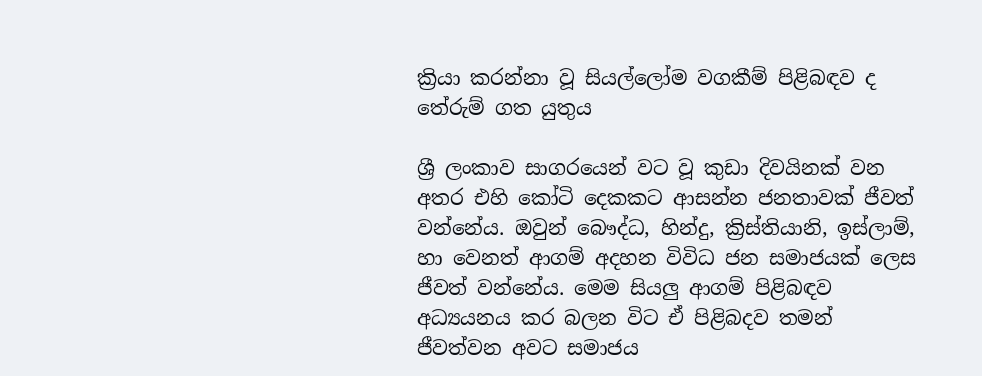ක්‍රියා කරන්නා වූ සියල්ලෝම වගකීම් පිළිබඳව ද තේරුම් ගත යුතුය

ශ්‍රී ලංකාව සාගරයෙන් වට වූ කුඩා දිවයිනක් වන අතර එහි කෝටි දෙකකට ආසන්න ජනතාවක් ජීවත් වන්නේය. ඔවුන් බෞද්ධ, හින්දු, ක්‍රිස්තියානි, ඉස්ලාම්, හා වෙනත් ආගම් අදහන විවිධ ජන සමාජයක් ලෙස ජීවත් වන්නේය. මෙම සියලු ආගම් පිළිබඳව අධ්‍යයනය කර බලන විට ඒ පිළිබදව තමන් ජීවත්වන අවට සමාජය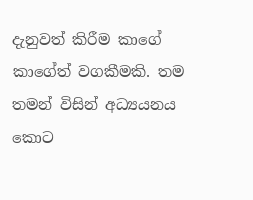දැනුවත් කිරීම කාගේ කාගේත් වගකීමකි. තම තමන් විසින් අධ්‍යයනය කොට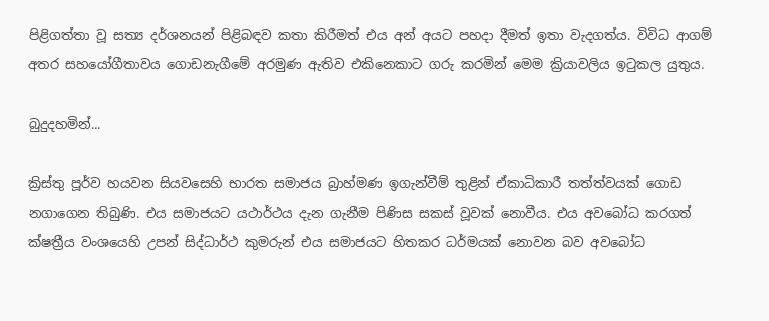පිළිගත්තා වූ සත්‍ය දර්ශනයන් පිළිබඳව කතා කිරීමත් එය අන් අයට පහදා දීමත් ඉතා වැදගත්ය. විවිධ ආගම් අතර සහයෝගීතාවය ගොඩනැගීමේ අරමුණ ඇතිව එකිනෙකාට ගරු කරමින් මෙම ක්‍රියාවලිය ඉටුකල යුතුය.

බුදුදහමින්...

ක්‍රිස්තු පූර්ව හයවන සියවසෙහි භාරත සමාජය බ්‍රාහ්මණ ඉගැන්වීම් තුළින් ඒකාධිකාරී තත්ත්වයක් ගොඩ නගාගෙන තිබුණි. එය සමාජයට යථාර්ථය දැන ගැනීම පිණිස සකස් වූවක් නොවීය. එය අවබෝධ කරගත් ක්ෂත්‍රීය වංශයෙහි උපන් සිද්ධාර්ථ කුමරුන් එය සමාජයට හිතකර ධර්මයක් නොවන බව අවබෝධ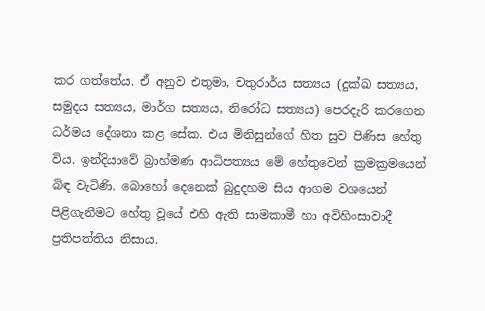කර ගත්තේය. ඒ අනුව එතුමා, චතුරාර්ය සත්‍යය (දුක්ඛ සත්‍යය, සමුදය සත්‍යය, මාර්ග සත්‍යය, නිරෝධ සත්‍යය) පෙරදැරි කරගෙන ධර්මය දේශනා කළ සේක. එය මිනිසුන්ගේ හිත සුව පිණිස හේතු විය. ඉන්දියාවේ බ්‍රාහ්මණ ආධිපත්‍යය මේ හේතුවෙන් ක්‍රමක්‍රමයෙන් බිඳ වැටිණි. බොහෝ දෙනෙක් බුදුදහම සිය ආගම වශයෙන් පිළිගැනීමට හේතු වූයේ එහි ඇති සාමකාමී හා අවිහිංසාවාදී ප්‍රතිපත්තිය නිසාය.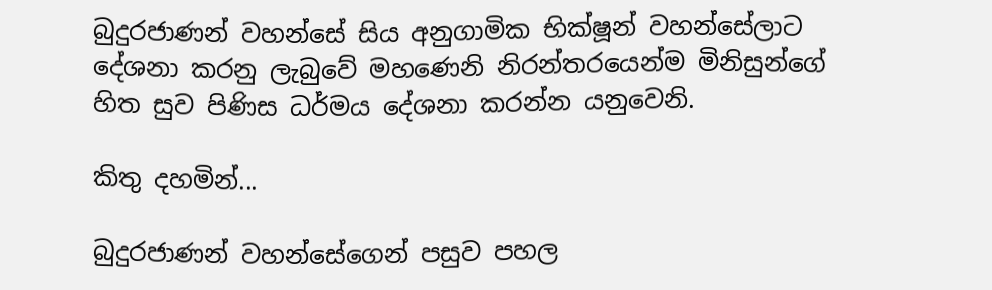බුදුරජාණන් වහන්සේ සිය අනුගාමික භික්ෂූන් වහන්සේලාට දේශනා කරනු ලැබුවේ මහණෙනි නිරන්තරයෙන්ම මිනිසුන්ගේ හිත සුව පිණිස ධර්මය දේශනා කරන්න යනුවෙනි.

කිතු දහමින්...

බුදුරජාණන් වහන්සේගෙන් පසුව පහල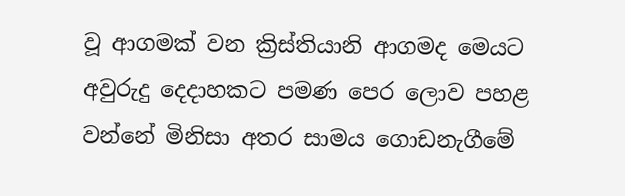වූ ආගමක් වන ක්‍රිස්තියානි ආගමද මෙයට අවුරුදු දෙදාහකට පමණ පෙර ලොව පහළ වන්නේ මිනිසා අතර සාමය ගොඩනැගීමේ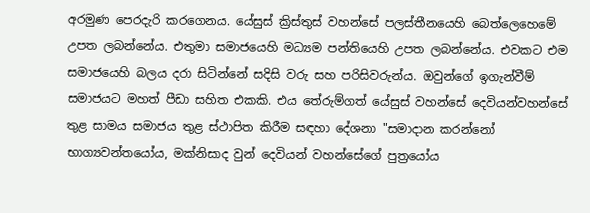අරමුණ පෙරදැරි කරගෙනය. යේසුස් ක්‍රිස්තුස් වහන්සේ පලස්තීනයෙහි බෙත්ලෙහෙමේ උපත ලබන්නේය. එතුමා සමාජයෙහි මධ්‍යම පන්තියෙහි උපත ලබන්නේය. එවකට එම සමාජයෙහි බලය දරා සිටින්නේ සදිසි වරු සහ පරිසිවරුන්ය. ඔවුන්ගේ ඉගැන්වීම් සමාජයට මහත් පීඩා සහිත එකකි. එය තේරුම්ගත් යේසුස් වහන්සේ දෙවියන්වහන්සේ තුළ සාමය සමාජය තුළ ස්ථාපිත කිරීම සඳහා දේශනා "සමාදාන කරන්නෝ භාග්‍යවන්තයෝය, මක්නිසාද වුන් දෙවියන් වහන්සේගේ පුත්‍රයෝය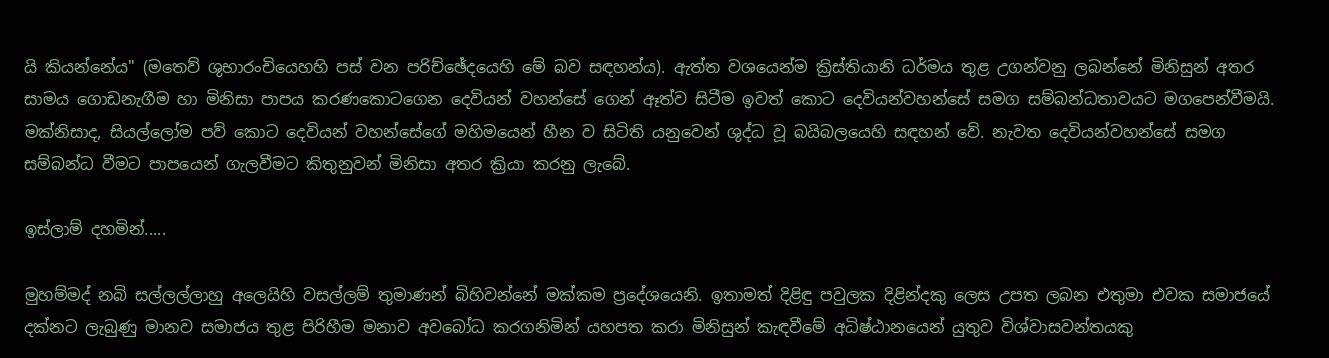යි කියන්නේය" (මතෙව් ශුභාරංචියෙහහි පස් වන පරිච්ඡේදයෙහි මේ බව සඳහන්ය). ඇත්ත වශයෙන්ම ක්‍රිස්තියානි ධර්මය තුළ උගන්වනු ලබන්නේ මිනිසුන් අතර සාමය ගොඩනැගීම හා මිනිසා පාපය කරණකොටගෙන දෙවියන් වහන්සේ ගෙන් ඈත්ව සිටීම ඉවත් කොට දෙවියන්වහන්සේ සමග සම්බන්ධතාවයට මගපෙන්වීමයි. මක්නිසාද, සියල්ලෝම පව් කොට දෙවියන් වහන්සේගේ මහිමයෙන් හීන ව සිටිති යනුවෙන් ශුද්ධ වූ බයිබලයෙහි සඳහන් වේ. නැවත දෙවියන්වහන්සේ සමග සම්බන්ධ වීමට පාපයෙන් ගැලවීමට කිතුනුවන් මිනිසා අතර ක්‍රියා කරනු ලැබේ.

ඉස්ලාම් දහමින්.....

මුහම්මද් නබි සල්ලල්ලාහු අලෙයිහි වසල්ලම් තුමාණන් බිහිවන්නේ මක්කම ප්‍රදේශයෙනි. ඉතාමත් දිළිඳු පවුලක දිළින්දකු ලෙස උපත ලබන එතුමා එවක සමාජයේ දක්නට ලැබුණු මානව සමාජය තුළ පිරිහීම මනාව අවබෝධ කරගනිමින් යහපත කරා මිනිසුන් කැඳවීමේ අධිෂ්ඨානයෙන් යුතුව විශ්වාසවන්තයකු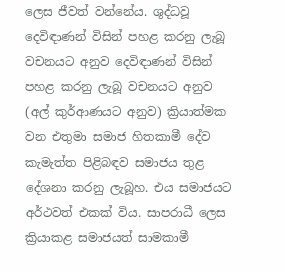ලෙස ජීවත් වන්නේය. ශුද්ධවූ දෙවිඳාණන් විසින් පහළ කරනු ලැබූ වචනයට අනුව දෙවිඳාණන් විසින් පහළ කරනු ලැබූ වචනයට අනුව (අල් කුර්ආණයට අනුව) ක්‍රියාත්මක වන එතුමා සමාජ හිතකාමී දේව කැමැත්ත පිළිබඳව සමාජය තුළ දේශනා කරනු ලැබූහ. එය සමාජයට අර්ථවත් එකක් විය. සාපරාධී ලෙස ක්‍රියාකළ සමාජයත් සාමකාමී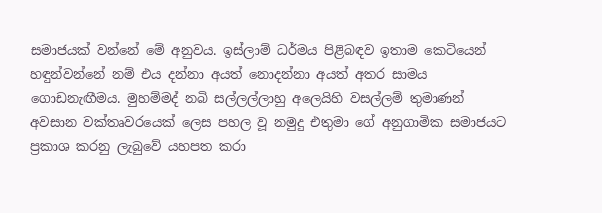සමාජයක් වන්නේ මේ අනුවය. ඉස්ලාම් ධර්මය පිළිබඳව ඉතාම කෙටියෙන් හඳුන්වන්නේ නම් එය දන්නා අයත් නොදන්නා අයත් අතර සාමය ගොඩනැඟීමය. මුහම්මද් නබි සල්ලල්ලාහු අලෙයිහි වසල්ලම් තුමාණන් අවසාන වක්තෘවරයෙක් ලෙස පහල වූ නමුදු එතුමා ගේ අනුගාමික සමාජයට ප්‍රකාශ කරනු ලැබුවේ යහපත කරා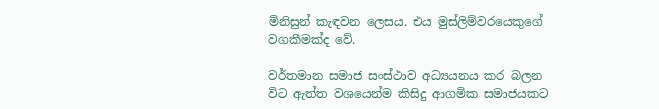මිනිසුන් කැඳවන ලෙසය. එය මුස්ලිම්වරයෙකුගේ වගකීමක්ද වේ.

වර්තමාන සමාජ සංස්ථාව අධ්‍යයනය කර බලන විට ඇත්ත වශයෙන්ම කිසිදු ආගමික සමාජයකට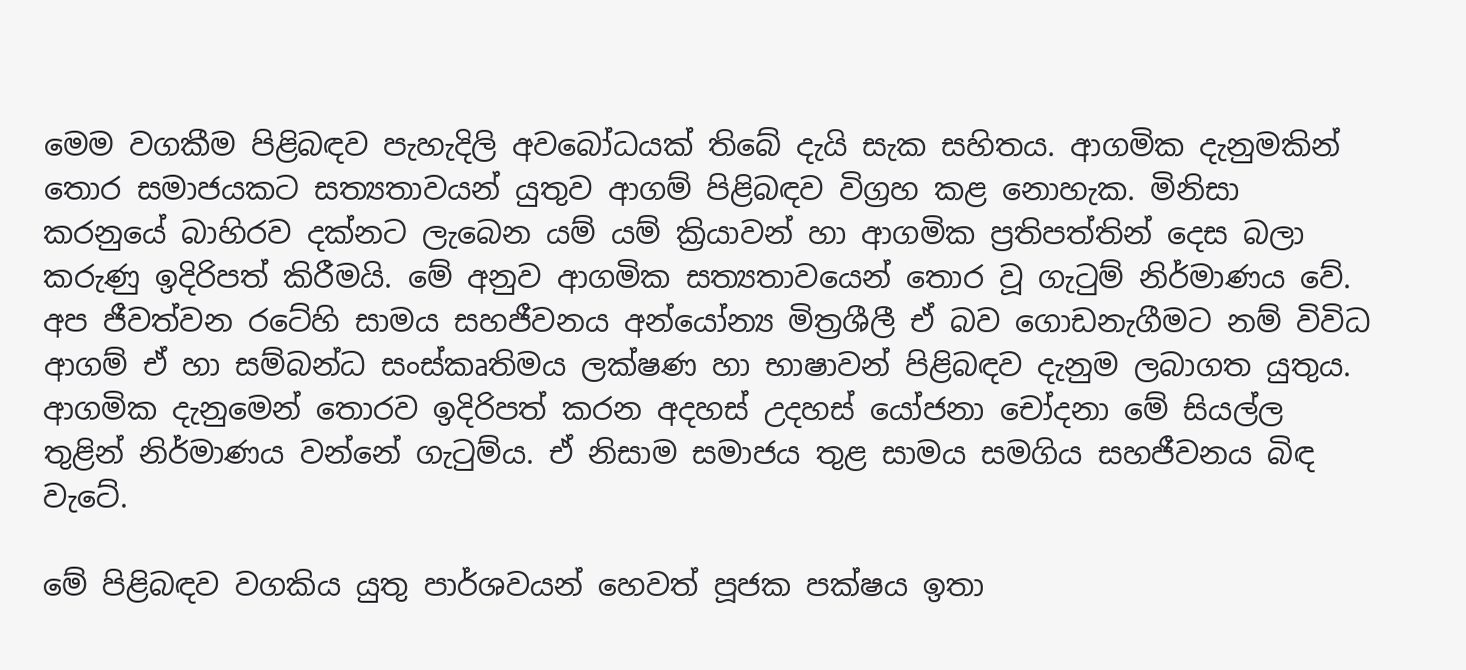මෙම වගකීම පිළිබඳව පැහැදිලි අවබෝධයක් තිබේ දැයි සැක සහිතය. ආගමික දැනුමකින් තොර සමාජයකට සත්‍යතාවයන් යුතුව ආගම් පිළිබඳව විග්‍රහ කළ නොහැක. මිනිසා කරනුයේ බාහිරව දක්නට ලැබෙන යම් යම් ක්‍රියාවන් හා ආගමික ප්‍රතිපත්තින් දෙස බලා කරුණු ඉදිරිපත් කිරීමයි. මේ අනුව ආගමික සත්‍යතාවයෙන් තොර වූ ගැටුම් නිර්මාණය වේ. අප ජීවත්වන රටේහි සාමය සහජීවනය ‍අන්යෝන්‍ය මිත්‍රශීලී ඒ බව ගොඩනැගීමට නම් විවිධ ආගම් ඒ හා සම්බන්ධ සංස්කෘතිමය ලක්ෂණ හා භාෂාවන් පිළිබඳව දැනුම ලබාගත යුතුය. ආගමික දැනුමෙන් තොරව ඉදිරිපත් කරන අදහස් උදහස් යෝජනා චෝදනා මේ සියල්ල තුළින් නිර්මාණය වන්නේ ගැටුම්ය. ඒ නිසාම සමාජය තුළ සාමය සමගිය සහජීවනය බිඳ වැටේ.

මේ පිළිබඳව වගකිය යුතු පාර්ශවයන් හෙවත් පූජක පක්ෂය ඉතා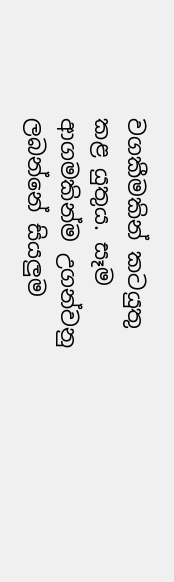වගකීමකින් කටයුතු කළ යුතුය. සෑම ආගමකින්ම උගන්වනු ලබන්නේ සියලුම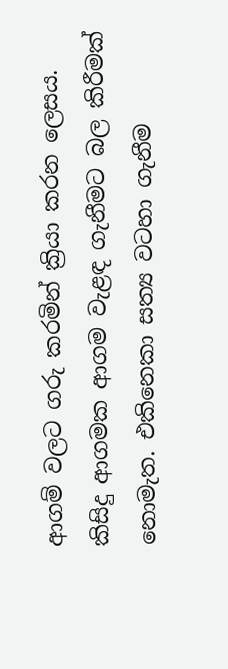ආගම් වලට ගරු කරමින් ක්‍රියා කරන ලෙසය. කිසිදු ආගමක ආගම වැළඳ ගැනීමට බල කිරීමක් නොමැත. එකිනෙකා සත්‍ය වටහා ගැනීම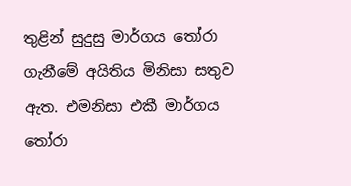තුළින් සුදුසු මාර්ගය තෝරා ගැනීමේ අයිතිය මිනිසා සතුව ඇත. එමනිසා එකී මාර්ගය තෝරා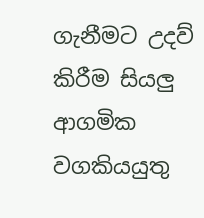ගැනීමට උදව් කිරීම සියලු ආගමික වගකියයුතු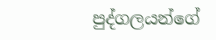පුද්ගලයන්ගේ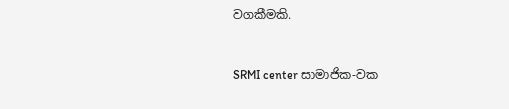වගකීමකි.


SRMI center සාමාජික-වක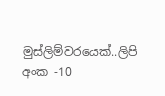මුස්ලිම්වරයෙක්..ලිපි අංක -10